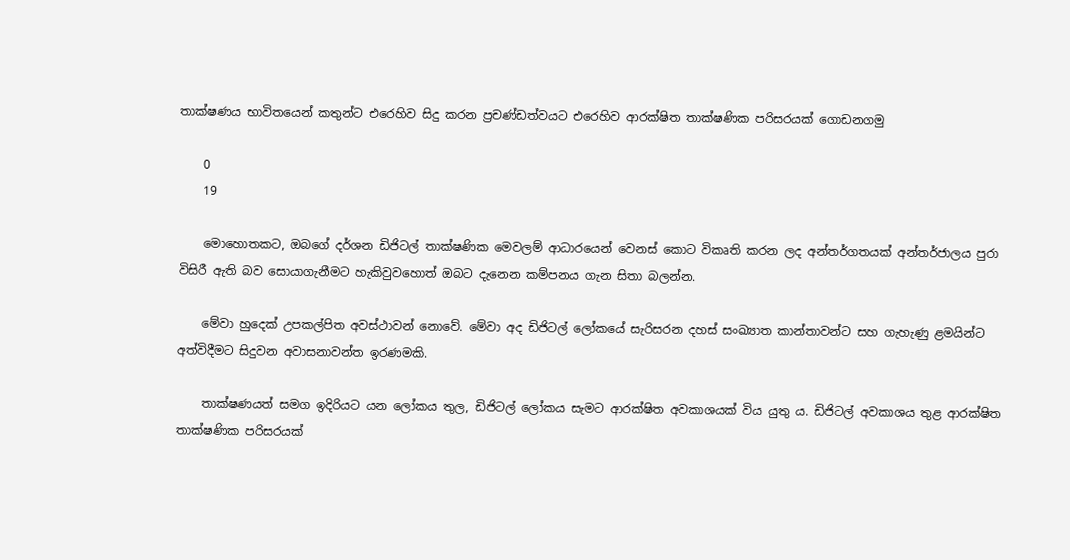තාක්ෂණය භාවිතයෙන් කතුන්ට එරෙහිව සිදු කරන ප්‍රචණ්ඩත්වයට එරෙහිව ආරක්ෂිත තාක්ෂණික පරිසරයක් ගොඩනගමු

    0
    19

    මොහොතකට, ඔබගේ දර්ශන ඩිජිටල් තාක්ෂණික මෙවලම් ආධාරයෙන් වෙනස් කොට විකෘති කරන ලද අන්තර්ගතයක් අන්තර්ජාලය පුරා විසිරී ඇති බව සොයාගැනීමට හැකිවුවහොත් ඔබට දැනෙන කම්පනය ගැන සිතා බලන්න.

    මේවා හුදෙක් උපකල්පිත අවස්ථාවන් නොවේ. මේවා අද ඩිජිටල් ලෝකයේ සැරිසරන දහස් සංඛ්‍යාත කාන්තාවන්ට සහ ගැහැණු ළමයින්ට අත්විදීමට සිදුවන අවාසනාවන්ත ඉරණමකි.

    තාක්ෂණයත් සමග ඉදිරියට යන ලෝකය තුල, ඩිජිටල් ලෝකය සැමට ආරක්ෂිත අවකාශයක් විය යුතු ය. ඩිජිටල් අවකාශය තුළ ආරක්ෂිත තාක්ෂණික පරිසරයක්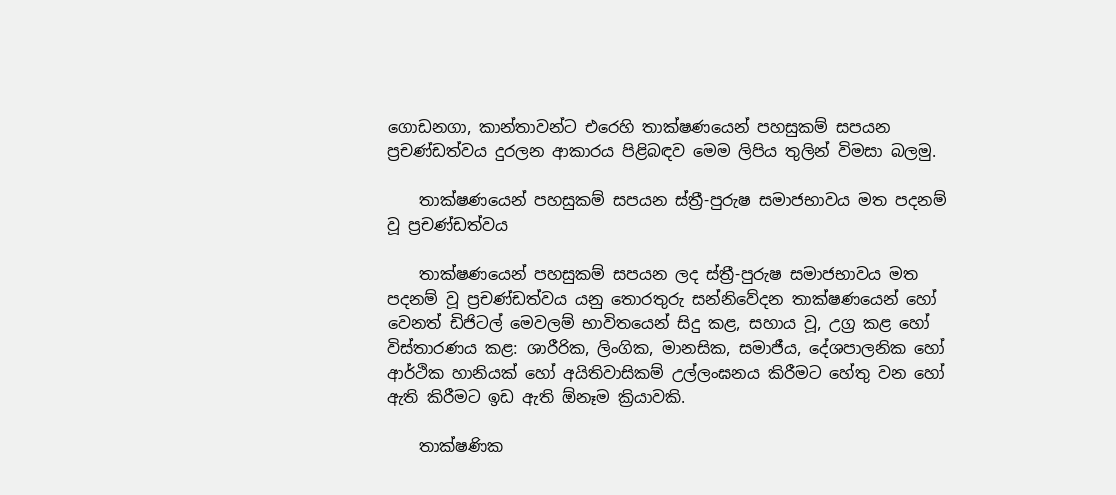ගොඩනගා, කාන්තාවන්ට එරෙහි තාක්ෂණයෙන් පහසුකම් සපයන ප්‍රචණ්ඩත්වය දුරලන ආකාරය පිළිබඳව මෙම ලිපිය තුලින් විමසා බලමු.

    තාක්ෂණයෙන් පහසුකම් සපයන ස්ත්‍රී-පුරුෂ සමාජභාවය මත පදනම් වූ ප්‍රචණ්ඩත්වය

    තාක්ෂණයෙන් පහසුකම් සපයන ලද ස්ත්‍රී-පුරුෂ සමාජභාවය මත පදනම් වූ ප්‍රචණ්ඩත්වය යනු තොරතුරු සන්නිවේදන තාක්ෂණයෙන් හෝ වෙනත් ඩිජිටල් මෙවලම් භාවිතයෙන් සිදු කළ, සහාය වූ, උග්‍ර කළ හෝ විස්තාරණය කළ: ශාරීරික, ලිංගික, මානසික, සමාජීය, දේශපාලනික හෝ ආර්ථික හානියක් හෝ අයිතිවාසිකම් උල්ලංඝනය කිරීමට හේතු වන හෝ ඇති කිරීමට ඉඩ ඇති ඕනෑම ක්‍රියාවකි.

    තාක්ෂණික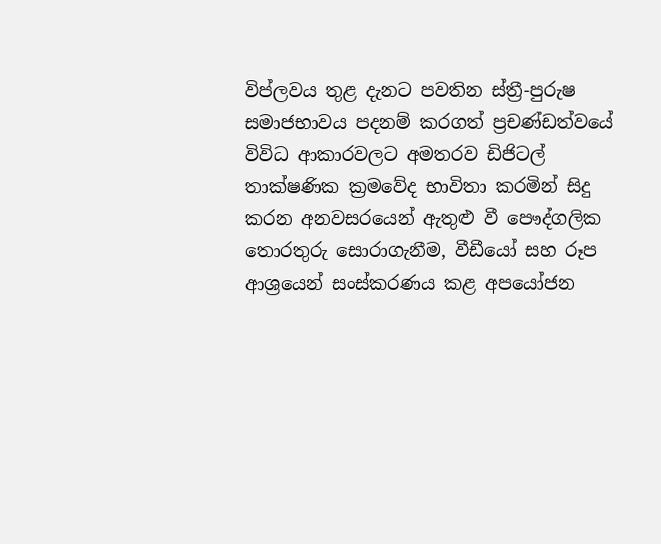විප්ලවය තුළ දැනට පවතින ස්ත්‍රී-පුරුෂ සමාජභාවය පදනම් කරගත් ප්‍රචණ්ඩත්වයේ විවිධ ආකාරවලට අමතරව ඩිජිටල් තාක්ෂණික ක්‍රමවේද භාවිතා කරමින් සිදු කරන අනවසරයෙන් ඇතුළු වී පෞද්ගලික තොරතුරු සොරාගැනීම, වීඩීයෝ සහ රූප ආශ්‍රයෙන් සංස්කරණය කළ අපයෝජන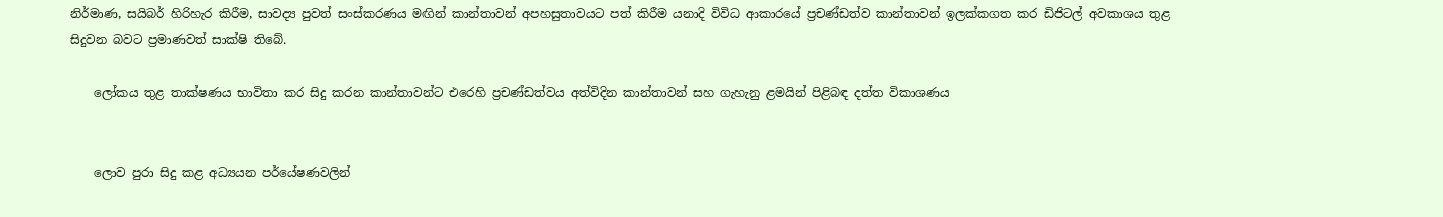නිර්මාණ, සයිබර් හිරිහැර කිරීම, සාවද්‍ය පුවත් සංස්කරණය මඟින් කාන්තාවන් අපහසුතාවයට පත් කිරීම යනාදි විවිධ ආකාරයේ ප්‍රචණ්ඩත්ව කාන්තාවන් ඉලක්කගත කර ඩිජිටල් අවකාශය තුළ සිදුවන බවට ප්‍රමාණවත් සාක්ෂි තිබේ.

    ලෝකය තුළ තාක්ෂණය භාවිතා කර සිදු කරන කාන්තාවන්ට එරෙහි ප්‍රචණ්ඩත්වය අත්විදින කාන්තාවන් සහ ගැහැනු ළමයින් පිළිබඳ දත්ත විකාශණය


    ලොව පුරා සිදු කළ අධ්‍යයන පර්යේෂණවලින්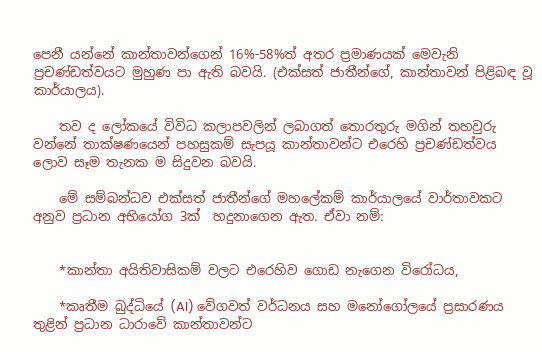පෙනී යන්නේ කාන්තාවන්ගෙන් 16%-58%ත් අතර ප්‍රමාණයක් මෙවැනි ප්‍රචණ්ඩත්වයට මුහුණ පා ඇති බවයි. (එක්සත් ජාතීන්ගේ, කාන්තාවන් පිළිබඳ වූ කාර්යාලය).

    තව ද ලෝකයේ විවිධ කලාපවලින් ලබාගත් තොරතුරු මගින් තහවුරු වන්නේ තාක්ෂණයෙන් පහසුකම් සැපයූ කාන්තාවන්ට එරෙහි ප්‍රචණ්ඩත්වය ලොව සෑම තැනක ම සිදුවන බවයි.

    මේ සම්බන්ධව එක්සත් ජාතීන්ගේ මහලේකම් කාර්යාලයේ වාර්තාවකට අනුව ප්‍රධාන අභියෝග 3ක්  හදුනාගෙන ඇත. ඒවා නම්:


    *කාන්තා අයිතිවාසිකම් වලට එරෙහිව ගොඩ නැගෙන විරෝධය,

    *කෘතීම බුද්ධියේ (AI) වේගවත් වර්ධනය සහ මනෝගෝලයේ ප්‍රසාරණය තුළින් ප්‍රධාන ධාරාවේ කාන්තාවන්ට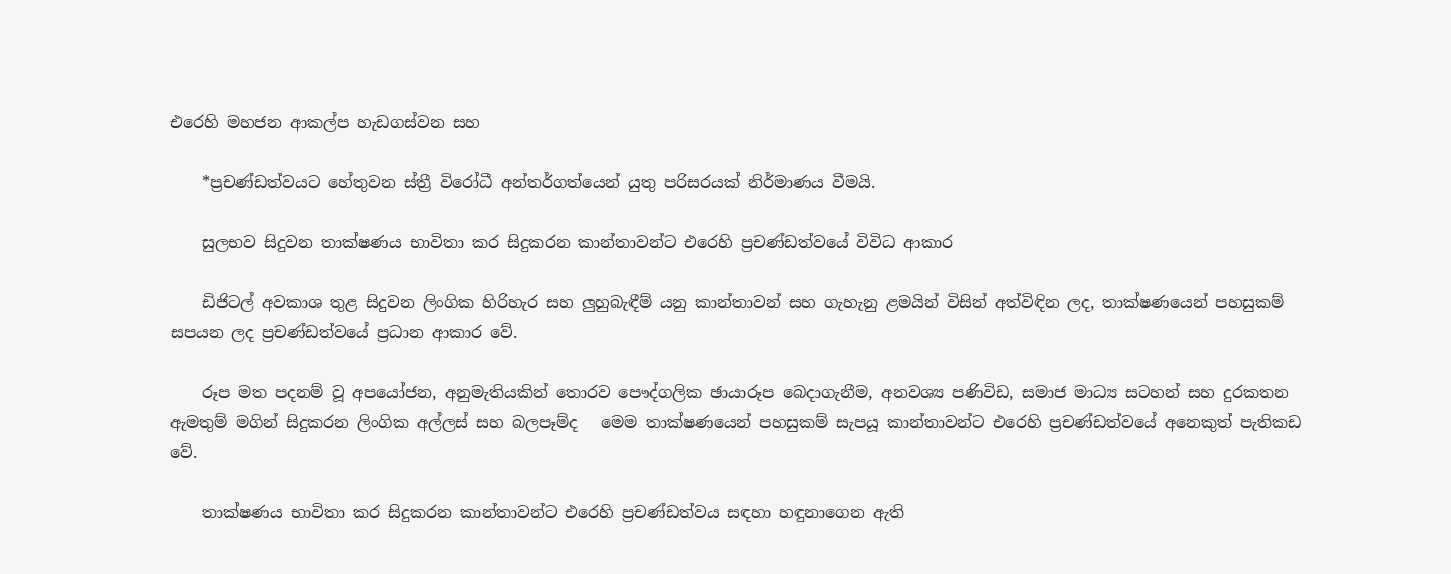එරෙහි මහජන ආකල්ප හැඩගස්වන සහ

    *ප්‍රචණ්ඩත්වයට හේතුවන ස්ත්‍රී විරෝධී අන්තර්ගත්යෙන් යුතු පරිසරයක් නිර්මාණය වීමයි.

    සුලභව සිදුවන තාක්ෂණය භාවිතා කර සිදුකරන කාන්තාවන්ට එරෙහි ප්‍රචණ්ඩත්වයේ විවිධ ආකාර

    ඩිජිටල් අවකාශ තුළ සිදුවන ලිංගික හිරිහැර සහ ලුහුබැඳීම් යනු කාන්තාවන් සහ ගැහැනු ළමයින් විසින් අත්විඳින ලද, තාක්ෂණයෙන් පහසුකම් සපයන ලද ප්‍රචණ්ඩත්වයේ ප්‍රධාන ආකාර වේ.

    රූප මත පදනම් වූ අපයෝජන, අනුමැතියකින් තොරව පෞද්ගලික ඡායාරූප බෙදාගැනීම, අනවශ්‍ය පණිවිඩ, සමාජ මාධ්‍ය සටහන් සහ දුරකතන ඇමතුම් මගින් සිදුකරන ලිංගික අල්ලස් සහ බලපෑම්ද   මෙම තාක්ෂණයෙන් පහසුකම් සැපයූ කාන්තාවන්ට එරෙහි ප්‍රචණ්ඩත්වයේ අනෙකුත් පැතිකඩ වේ.

    තාක්ෂණය භාවිතා කර සිදුකරන කාන්තාවන්ට එරෙහි ප්‍රචණ්ඩත්වය සඳහා හඳුනාගෙන ඇති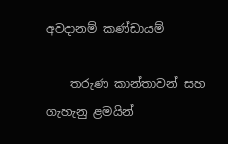අවදානම් කණ්ඩායම්

    තරුණ කාන්තාවන් සහ ගැහැනු ළමයින්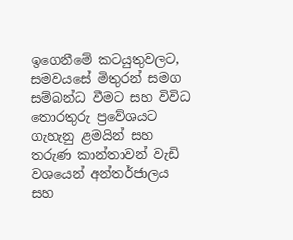ඉගෙනීමේ කටයුතුවලට, සමවයසේ මිතුරන් සමග සම්බන්ධ වීමට සහ විවිධ තොරතුරු ප්‍රවේශයට ගැහැනු ළමයින් සහ තරුණ කාන්තාවන් වැඩි වශයෙන් අන්තර්ජාලය සහ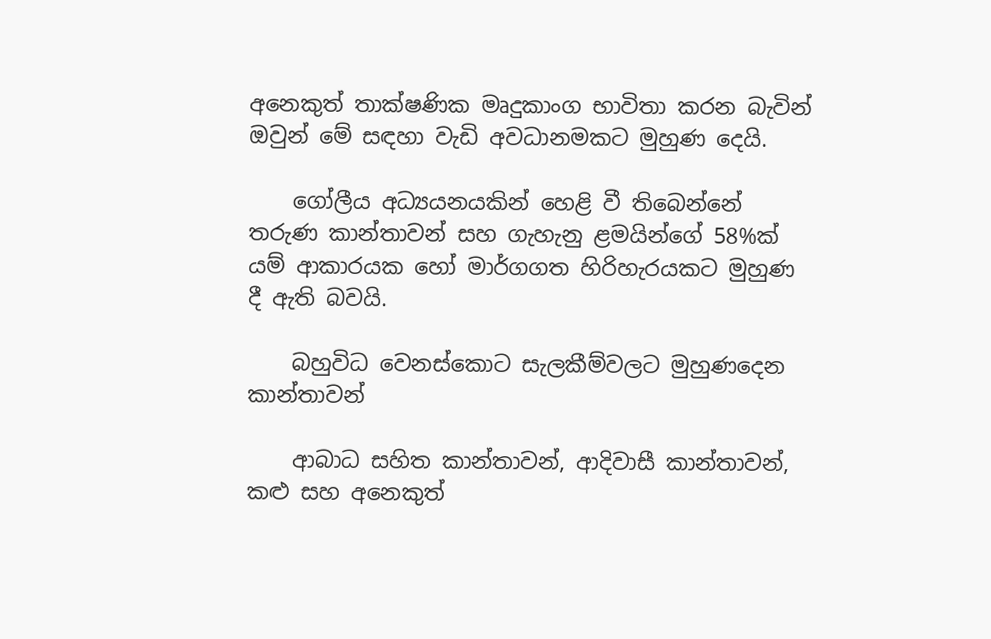අනෙකුත් තාක්ෂණික මෘදුකාංග භාවිතා කරන බැවින් ඔවුන් මේ සඳහා වැඩි අවධානමකට මුහුණ දෙයි.

    ගෝලීය අධ්‍යයනයකින් හෙළි වී තිබෙන්නේ තරුණ කාන්තාවන් සහ ගැහැනු ළමයින්ගේ 58%ක් යම් ආකාරයක හෝ මාර්ගගත හිරිහැරයකට මුහුණ දී ඇති බවයි.

    බහුවිධ වෙනස්කොට සැලකීම්වලට මුහුණදෙන කාන්තාවන්

    ආබාධ සහිත කාන්තාවන්, ආදිවාසී කාන්තාවන්, කළු සහ අනෙකුත්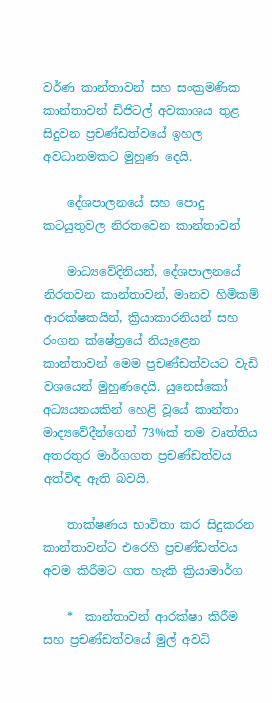වර්ණ කාන්තාවන් සහ සංක්‍රමණික කාන්තාවන් ඩිජිටල් අවකාශය තුළ සිදුවන ප්‍රචණ්ඩත්වයේ ඉහල අවධානමකට මුහුණ දෙයි.

    දේශපාලනයේ සහ පොදු කටයුතුවල නිරතවෙන කාන්තාවන්

    මාධ්‍යවේදිනියන්, දේශපාලනයේ නිරතවන කාන්තාවන්, මානව හිමිකම් ආරක්ෂකයින්, ක්‍රියාකාරනියන් සහ රංගන ක්ෂේත්‍රයේ නියැළෙන කාන්තාවන් මෙම ප්‍රචණ්ඩත්වයට වැඩි වශයෙන් මුහුණදෙයි. යුනෙස්කෝ අධ්‍යයනයකින් හෙළි වූයේ කාන්තා මාද්‍යවේදීන්ගෙන් 73%ක් තම වෘත්තිය අතරතුර මාර්ගගත ප්‍රචණ්ඩත්වය අත්විඳ ඇති බවයි.

    තාක්ෂණය භාවිතා කර සිදුකරන කාන්තාවන්ට එරෙහි ප්‍රචණ්ඩත්වය අවම කිරීමට ගත හැකි ක්‍රියාමාර්ග

    *  කාන්තාවන් ආරක්ෂා කිරීම සහ ප්‍රචණ්ඩත්වයේ මුල් අවධි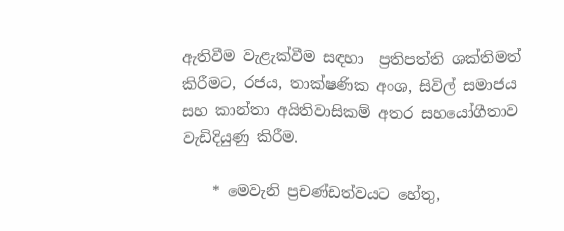ඇතිවීම වැළැක්වීම සඳහා  ප්‍රතිපත්ති ශක්තිමත් කිරීමට, රජය, තාක්ෂණික අංශ, සිවිල් සමාජය සහ කාන්තා අයිතිවාසිකම් අතර සහයෝගීතාව වැඩිදියුණු කිරීම.

    * මෙවැනි ප්‍රචණ්ඩත්වයට හේතු,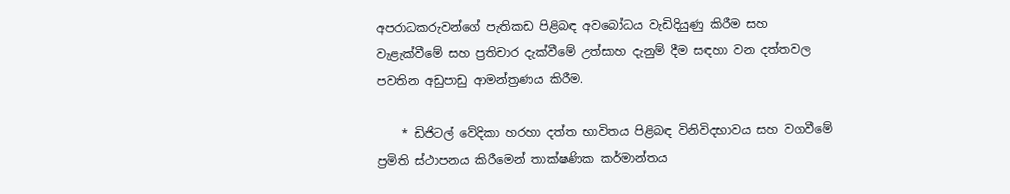අපරාධකරුවන්ගේ පැතිකඩ පිළිබඳ අවබෝධය වැඩිදියුණු කිරීම සහ වැළැක්වීමේ සහ ප්‍රතිචාර දැක්වීමේ උත්සාහ දැනුම් දීම සඳහා වන දත්තවල පවතින අඩුපාඩු ආමන්ත්‍රණය කිරීම.

    * ඩිජිටල් වේදිකා හරහා දත්ත භාවිතය පිළිබඳ විනිවිදභාවය සහ වගවීමේ ප්‍රමිති ස්ථාපනය කිරීමෙන් තාක්ෂණික කර්මාන්තය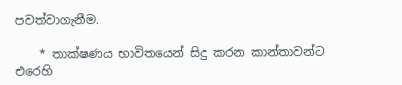පවත්වාගැනීම.

    * තාක්ෂණය භාවිතයෙන් සිදු කරන කාන්තාවන්ට එරෙහි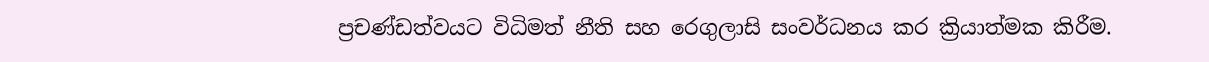ප්‍රචණ්ඩත්වයට විධිමත් නීති සහ රෙගුලාසි සංවර්ධනය කර ක්‍රියාත්මක කිරීම.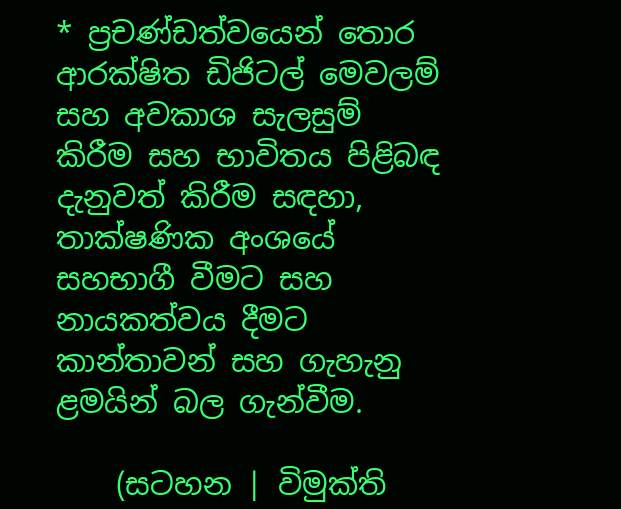* ප්‍රචණ්ඩත්වයෙන් තොර ආරක්ෂිත ඩිජිටල් මෙවලම් සහ අවකාශ සැලසුම් කිරීම සහ භාවිතය පිළිබඳ දැනුවත් කිරීම සඳහා, තාක්ෂණික අංශයේ සහභාගී වීමට සහ නායකත්වය දීමට කාන්තාවන් සහ ගැහැනු ළමයින් බල ගැන්වීම.

    (සටහන | විමුක්ති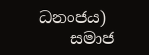ධනංජය)
    සමාජ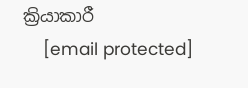ක්‍රියාකාරී
    [email protected]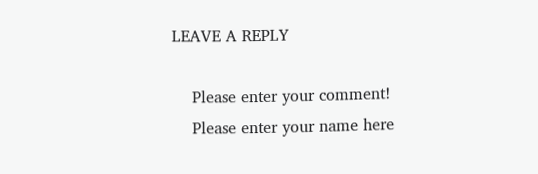LEAVE A REPLY

    Please enter your comment!
    Please enter your name here